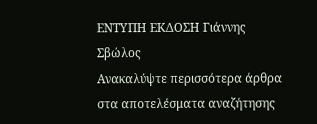ΕΝΤΥΠΗ ΕΚΔΟΣΗ Γιάννης Σβώλος
Ανακαλύψτε περισσότερα άρθρα στα αποτελέσματα αναζήτησης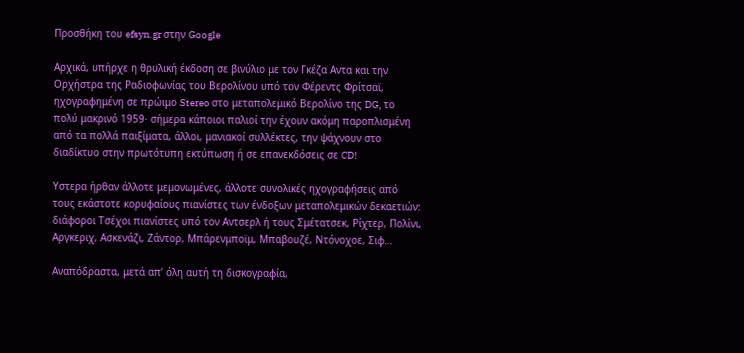Προσθήκη του efsyn.gr στην Google

Αρχικά, υπήρχε η θρυλική έκδοση σε βινύλιο με τον Γκέζα Αντα και την Ορχήστρα της Ραδιοφωνίας του Βερολίνου υπό τον Φέρεντς Φρίτσαϊ, ηχογραφημένη σε πρώιμο Stereo στο μεταπολεμικό Βερολίνο της DG, το πολύ μακρινό 1959· σήμερα κάποιοι παλιοί την έχουν ακόμη παροπλισμένη από τα πολλά παιξίματα, άλλοι, μανιακοί συλλέκτες, την ψάχνουν στο διαδίκτυο στην πρωτότυπη εκτύπωση ή σε επανεκδόσεις σε CD!

Υστερα ήρθαν άλλοτε μεμονωμένες, άλλοτε συνολικές ηχογραφήσεις από τους εκάστοτε κορυφαίους πιανίστες των ένδοξων μεταπολεμικών δεκαετιών: διάφοροι Τσέχοι πιανίστες υπό τον Αντσερλ ή τους Σμέτατσεκ, Ρίχτερ, Πολίνι, Αργκεριχ, Ασκενάζι, Ζάντορ, Μπάρενμποϊμ, Μπαβουζέ, Ντόνοχοε, Σιφ…

Αναπόδραστα, μετά απ’ όλη αυτή τη δισκογραφία,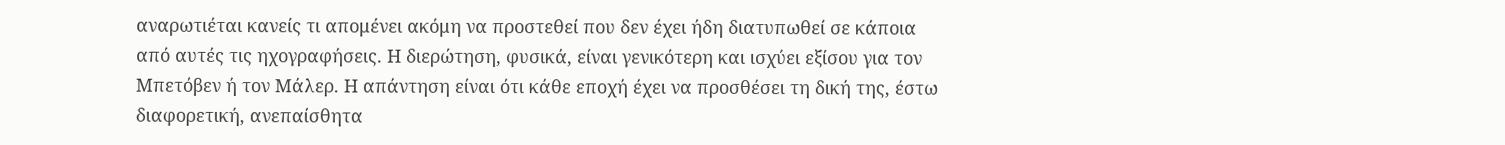αναρωτιέται κανείς τι απομένει ακόμη να προστεθεί που δεν έχει ήδη διατυπωθεί σε κάποια από αυτές τις ηχογραφήσεις. Η διερώτηση, φυσικά, είναι γενικότερη και ισχύει εξίσου για τον Μπετόβεν ή τον Μάλερ. Η απάντηση είναι ότι κάθε εποχή έχει να προσθέσει τη δική της, έστω διαφορετική, ανεπαίσθητα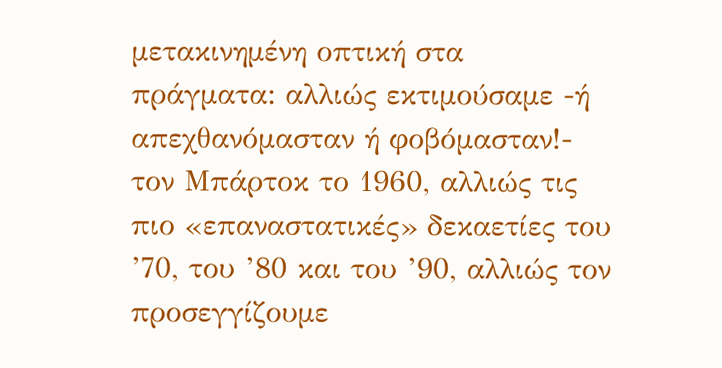μετακινημένη οπτική στα πράγματα: αλλιώς εκτιμούσαμε -ή απεχθανόμασταν ή φοβόμασταν!- τον Μπάρτοκ το 1960, αλλιώς τις πιο «επαναστατικές» δεκαετίες του ’70, του ’80 και του ’90, αλλιώς τον προσεγγίζουμε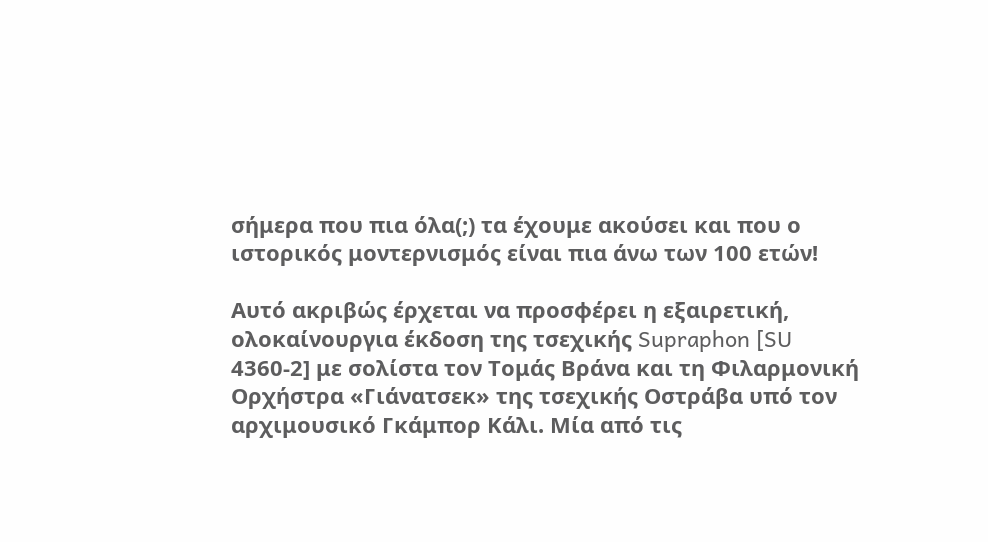σήμερα που πια όλα(;) τα έχουμε ακούσει και που ο ιστορικός μοντερνισμός είναι πια άνω των 100 ετών!

Αυτό ακριβώς έρχεται να προσφέρει η εξαιρετική, ολοκαίνουργια έκδοση της τσεχικής Supraphon [SU 4360-2] με σολίστα τον Τομάς Βράνα και τη Φιλαρμονική Ορχήστρα «Γιάνατσεκ» της τσεχικής Οστράβα υπό τον αρχιμουσικό Γκάμπορ Κάλι. Μία από τις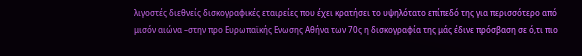λιγοστές διεθνείς δισκογραφικές εταιρείες που έχει κρατήσει το υψηλότατο επίπεδό της για περισσότερο από μισόν αιώνα –στην προ Ευρωπαϊκής Ενωσης Αθήνα των 70ς η δισκογραφία της μάς έδινε πρόσβαση σε ό,τι πιο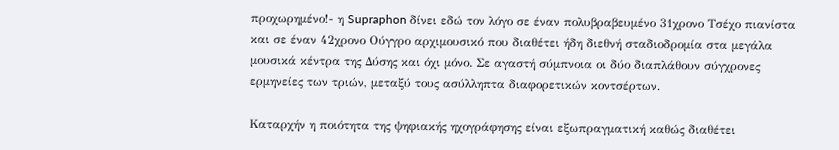προχωρημένο!- η Supraphon δίνει εδώ τον λόγο σε έναν πολυβραβευμένο 31χρονο Τσέχο πιανίστα και σε έναν 42χρονο Ούγγρο αρχιμουσικό που διαθέτει ήδη διεθνή σταδιοδρομία στα μεγάλα μουσικά κέντρα της Δύσης και όχι μόνο. Σε αγαστή σύμπνοια οι δύο διαπλάθουν σύγχρονες ερμηνείες των τριών, μεταξύ τους ασύλληπτα διαφορετικών κοντσέρτων.

Καταρχήν η ποιότητα της ψηφιακής ηχογράφησης είναι εξωπραγματική καθώς διαθέτει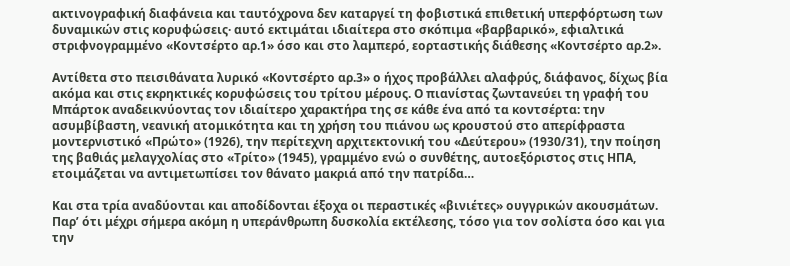ακτινογραφική διαφάνεια και ταυτόχρονα δεν καταργεί τη φοβιστικά επιθετική υπερφόρτωση των δυναμικών στις κορυφώσεις· αυτό εκτιμάται ιδιαίτερα στο σκόπιμα «βαρβαρικό», εφιαλτικά στριφνογραμμένο «Κοντσέρτο αρ.1» όσο και στο λαμπερό, εορταστικής διάθεσης «Κοντσέρτο αρ.2».

Αντίθετα στο πεισιθάνατα λυρικό «Κοντσέρτο αρ.3» ο ήχος προβάλλει αλαφρύς, διάφανος, δίχως βία ακόμα και στις εκρηκτικές κορυφώσεις του τρίτου μέρους. Ο πιανίστας ζωντανεύει τη γραφή του Μπάρτοκ αναδεικνύοντας τον ιδιαίτερο χαρακτήρα της σε κάθε ένα από τα κοντσέρτα: την ασυμβίβαστη, νεανική ατομικότητα και τη χρήση του πιάνου ως κρουστού στο απερίφραστα μοντερνιστικό «Πρώτο» (1926), την περίτεχνη αρχιτεκτονική του «Δεύτερου» (1930/31), την ποίηση της βαθιάς μελαγχολίας στο «Τρίτο» (1945), γραμμένο ενώ ο συνθέτης, αυτοεξόριστος στις ΗΠΑ, ετοιμάζεται να αντιμετωπίσει τον θάνατο μακριά από την πατρίδα…

Και στα τρία αναδύονται και αποδίδονται έξοχα οι περαστικές «βινιέτες» ουγγρικών ακουσμάτων. Παρ’ ότι μέχρι σήμερα ακόμη η υπεράνθρωπη δυσκολία εκτέλεσης, τόσο για τον σολίστα όσο και για την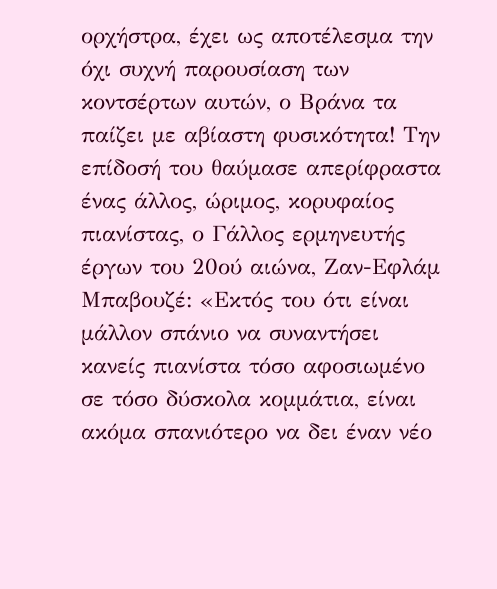ορχήστρα, έχει ως αποτέλεσμα την όχι συχνή παρουσίαση των κοντσέρτων αυτών, ο Βράνα τα παίζει με αβίαστη φυσικότητα! Την επίδοσή του θαύμασε απερίφραστα ένας άλλος, ώριμος, κορυφαίος πιανίστας, ο Γάλλος ερμηνευτής έργων του 20ού αιώνα, Ζαν-Εφλάμ Μπαβουζέ: «Εκτός του ότι είναι μάλλον σπάνιο να συναντήσει κανείς πιανίστα τόσο αφοσιωμένο σε τόσο δύσκολα κομμάτια, είναι ακόμα σπανιότερο να δει έναν νέο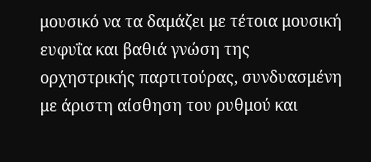μουσικό να τα δαμάζει με τέτοια μουσική ευφυΐα και βαθιά γνώση της ορχηστρικής παρτιτούρας, συνδυασμένη με άριστη αίσθηση του ρυθμού και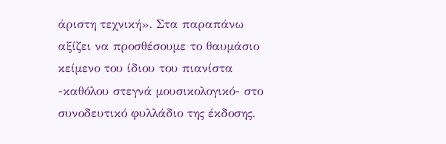άριστη τεχνική». Στα παραπάνω αξίζει να προσθέσουμε το θαυμάσιο κείμενο του ίδιου του πιανίστα -καθόλου στεγνά μουσικολογικό- στο συνοδευτικό φυλλάδιο της έκδοσης.